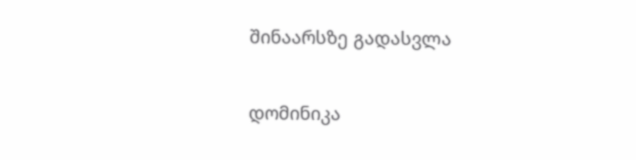შინაარსზე გადასვლა

დომინიკა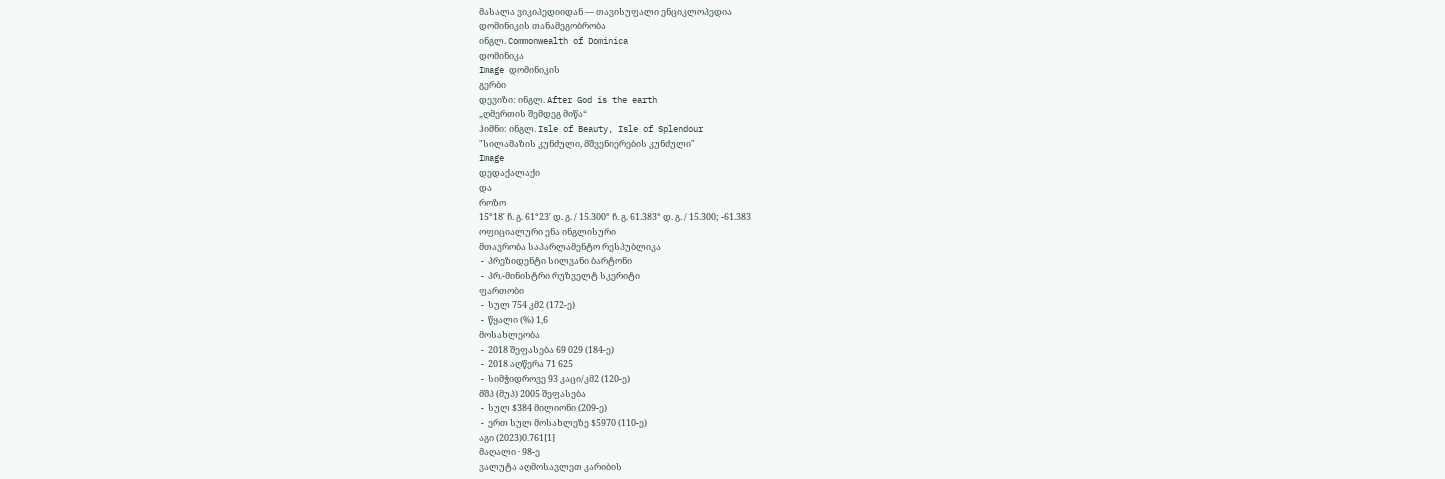მასალა ვიკიპედიიდან — თავისუფალი ენციკლოპედია
დომინიკის თანამეგობრობა
ინგლ. Commonwealth of Dominica
დომინიკა
Image დომინიკის
გერბი
დევიზი: ინგლ. After God is the earth
„ღმერთის შემდეგ მიწა“
ჰიმნი: ინგლ. Isle of Beauty, Isle of Splendour
"სილამაზის კუნძული, მშვენიერების კუნძული"
Image
დედაქალაქი
და
როზო
15°18′ ჩ. გ. 61°23′ დ. გ. / 15.300° ჩ. გ. 61.383° დ. გ. / 15.300; -61.383
ოფიციალური ენა ინგლისური
მთავრობა საპარლამენტო რესპუბლიკა
 -  პრეზიდენტი სილვანი ბარტონი
 -  პრ.-მინისტრი რუზველტ სკერიტი
ფართობი
 -  სულ 754 კმ2 (172-ე)
 -  წყალი (%) 1,6
მოსახლეობა
 -  2018 შეფასება 69 029 (184-ე)
 -  2018 აღწერა 71 625
 -  სიმჭიდროვე 93 კაცი/კმ2 (120-ე)
მშპ (მუპ) 2005 შეფასება
 -  სულ $384 მილიონი (209-ე)
 -  ერთ სულ მოსახლეზე $5970 (110-ე)
აგი (2023)0.761[1]
მაღალი · 98-ე
ვალუტა აღმოსავლეთ კარიბის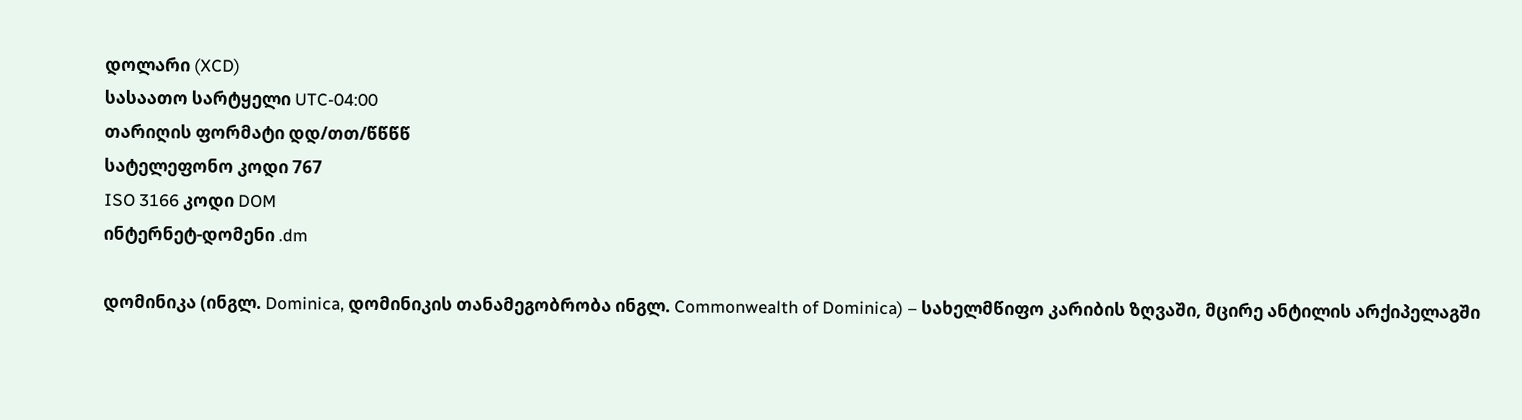დოლარი (XCD)
სასაათო სარტყელი UTC-04:00
თარიღის ფორმატი დდ/თთ/წწწწ
სატელეფონო კოდი 767
ISO 3166 კოდი DOM
ინტერნეტ-დომენი .dm

დომინიკა (ინგლ. Dominica, დომინიკის თანამეგობრობა ინგლ. Commonwealth of Dominica) – სახელმწიფო კარიბის ზღვაში, მცირე ანტილის არქიპელაგში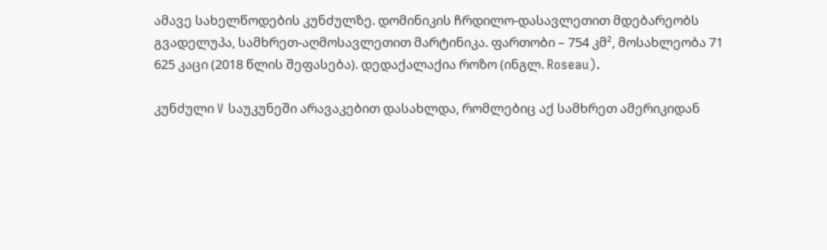ამავე სახელწოდების კუნძულზე. დომინიკის ჩრდილო-დასავლეთით მდებარეობს გვადელუპა, სამხრეთ-აღმოსავლეთით მარტინიკა. ფართობი – 754 კმ², მოსახლეობა 71 625 კაცი (2018 წლის შეფასება). დედაქალაქია როზო (ინგლ. Roseau).

კუნძული V საუკუნეში არავაკებით დასახლდა, რომლებიც აქ სამხრეთ ამერიკიდან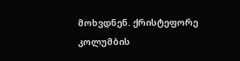მოხვდნენ. ქრისტეფორე კოლუმბის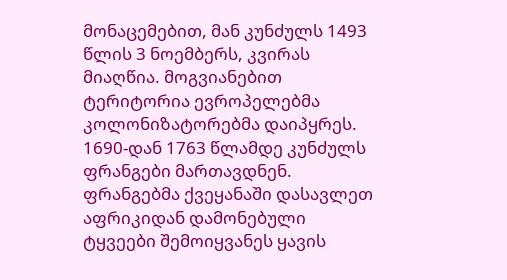მონაცემებით, მან კუნძულს 1493 წლის 3 ნოემბერს, კვირას მიაღწია. მოგვიანებით ტერიტორია ევროპელებმა კოლონიზატორებმა დაიპყრეს. 1690-დან 1763 წლამდე კუნძულს ფრანგები მართავდნენ. ფრანგებმა ქვეყანაში დასავლეთ აფრიკიდან დამონებული ტყვეები შემოიყვანეს ყავის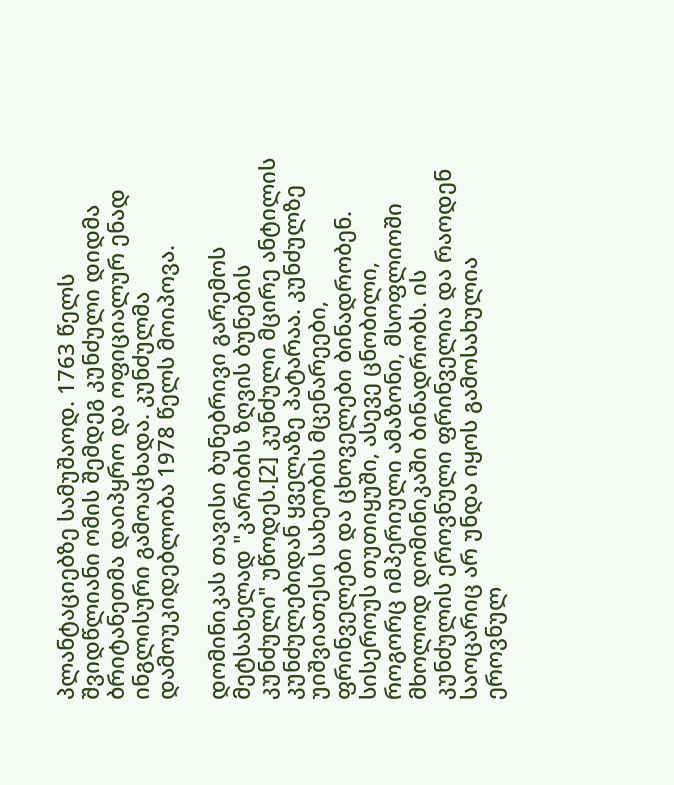პლანტაციებზე სამუშაოდ. 1763 წელს შვიდწლიანი ომის შემდეგ კუნძული დიდმა ბრიტანეთმა დაიპყრო და ოფიციალურ ენად ინგლისური გამოაცხადა. კუნძულმა დამოუკიდებლობა 1978 წელს მოიპოვა.

დომინიკას თავისი ბუნებრივი გარემოს მეტსახელად "კარიბის ზღვის ბუნების კუნძული" უწოდეს.[2] კუნძული მცირე ანტილის კუნძულებიდან ყველაზე პატარაა. კუნძულზე უიშვიათესი სახეობის მცენარეები, ფრინველები და ცხოველები ბინადრობენ. სისეროუს თუთიყუში, ასევე ცნობილი, როგორც იმპერიული ამაზონი, მსოფლიოში მხოლოდ დომინიკაში ბინადრობს. ის კუნძულის ეროვნული ფრინველია და რაოდენ საოცარიც არ უნდა იყოს გამოსახულია ეროვნულ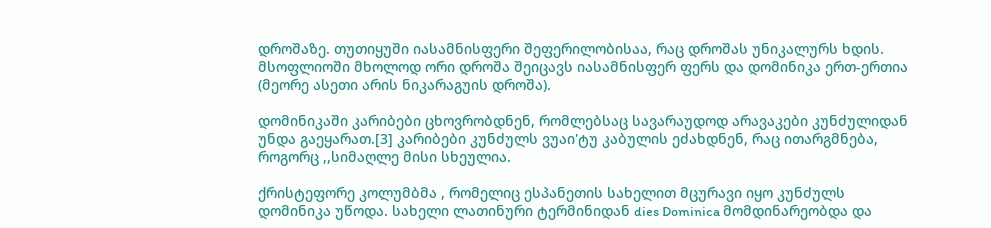დროშაზე. თუთიყუში იასამნისფერი შეფერილობისაა, რაც დროშას უნიკალურს ხდის. მსოფლიოში მხოლოდ ორი დროშა შეიცავს იასამნისფერ ფერს და დომინიკა ერთ-ერთია (მეორე ასეთი არის ნიკარაგუის დროშა).

დომინიკაში კარიბები ცხოვრობდნენ, რომლებსაც სავარაუდოდ არავაკები კუნძულიდან უნდა გაეყარათ.[3] კარიბები კუნძულს ვუაი'ტუ კაბულის ეძახდნენ, რაც ითარგმნება, როგორც ,,სიმაღლე მისი სხეულია.

ქრისტეფორე კოლუმბმა , რომელიც ესპანეთის სახელით მცურავი იყო კუნძულს დომინიკა უწოდა. სახელი ლათინური ტერმინიდან dies Dominica მომდინარეობდა და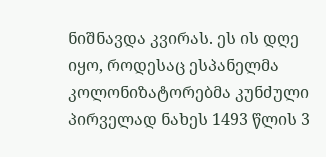ნიშნავდა კვირას. ეს ის დღე იყო, როდესაც ესპანელმა კოლონიზატორებმა კუნძული პირველად ნახეს 1493 წლის 3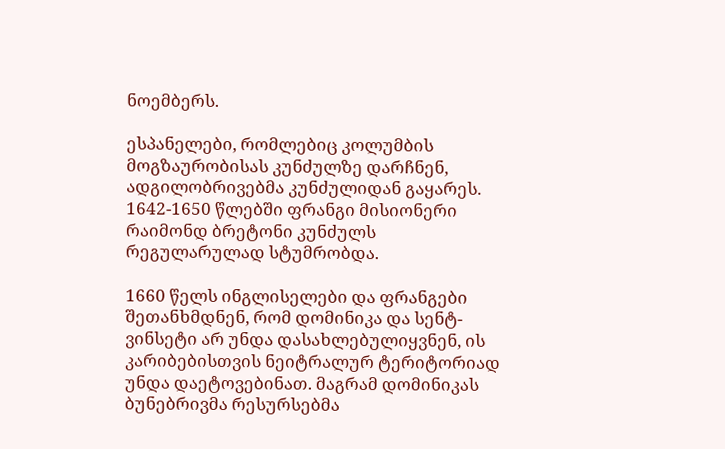ნოემბერს.

ესპანელები, რომლებიც კოლუმბის მოგზაურობისას კუნძულზე დარჩნენ, ადგილობრივებმა კუნძულიდან გაყარეს. 1642-1650 წლებში ფრანგი მისიონერი რაიმონდ ბრეტონი კუნძულს რეგულარულად სტუმრობდა.

1660 წელს ინგლისელები და ფრანგები შეთანხმდნენ, რომ დომინიკა და სენტ-ვინსეტი არ უნდა დასახლებულიყვნენ, ის კარიბებისთვის ნეიტრალურ ტერიტორიად უნდა დაეტოვებინათ. მაგრამ დომინიკას ბუნებრივმა რესურსებმა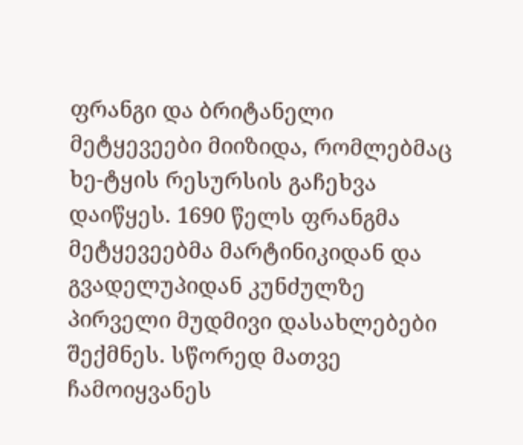ფრანგი და ბრიტანელი მეტყევეები მიიზიდა, რომლებმაც ხე-ტყის რესურსის გაჩეხვა დაიწყეს. 1690 წელს ფრანგმა მეტყევეებმა მარტინიკიდან და გვადელუპიდან კუნძულზე პირველი მუდმივი დასახლებები შექმნეს. სწორედ მათვე ჩამოიყვანეს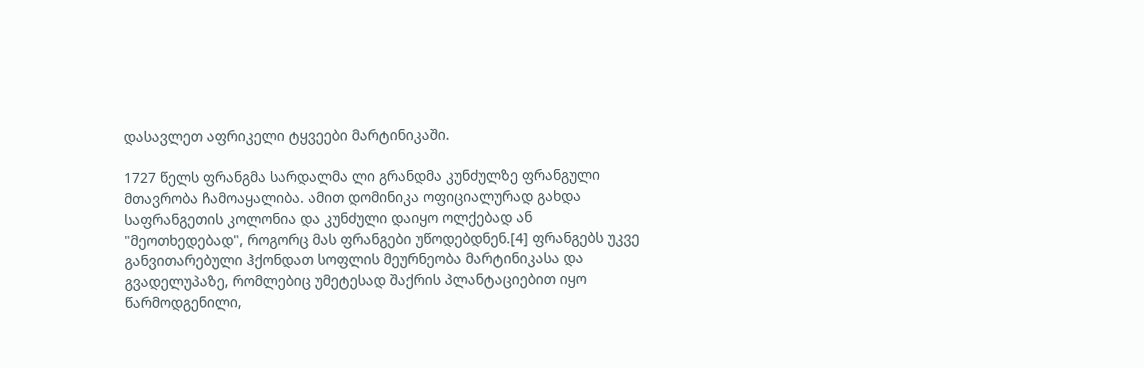დასავლეთ აფრიკელი ტყვეები მარტინიკაში.

1727 წელს ფრანგმა სარდალმა ლი გრანდმა კუნძულზე ფრანგული მთავრობა ჩამოაყალიბა. ამით დომინიკა ოფიციალურად გახდა საფრანგეთის კოლონია და კუნძული დაიყო ოლქებად ან "მეოთხედებად", როგორც მას ფრანგები უწოდებდნენ.[4] ფრანგებს უკვე განვითარებული ჰქონდათ სოფლის მეურნეობა მარტინიკასა და გვადელუპაზე, რომლებიც უმეტესად შაქრის პლანტაციებით იყო წარმოდგენილი,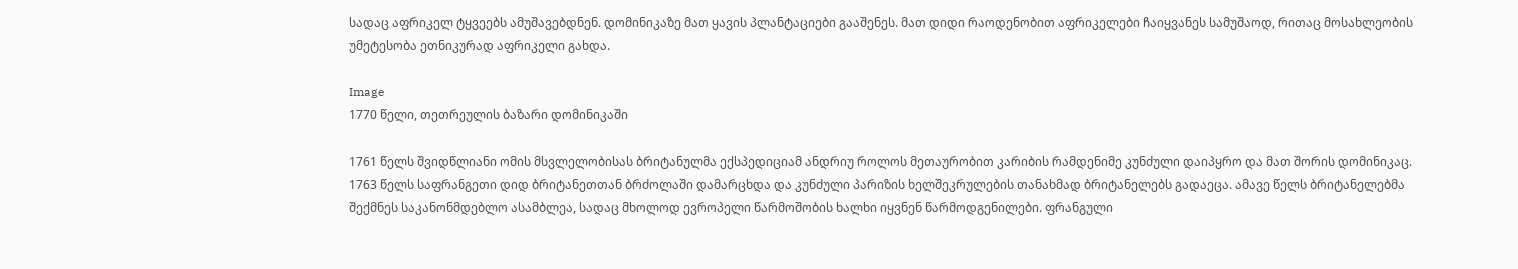სადაც აფრიკელ ტყვეებს ამუშავებდნენ. დომინიკაზე მათ ყავის პლანტაციები გააშენეს. მათ დიდი რაოდენობით აფრიკელები ჩაიყვანეს სამუშაოდ, რითაც მოსახლეობის უმეტესობა ეთნიკურად აფრიკელი გახდა.

Image
1770 წელი, თეთრეულის ბაზარი დომინიკაში

1761 წელს შვიდწლიანი ომის მსვლელობისას ბრიტანულმა ექსპედიციამ ანდრიუ როლოს მეთაურობით კარიბის რამდენიმე კუნძული დაიპყრო და მათ შორის დომინიკაც. 1763 წელს საფრანგეთი დიდ ბრიტანეთთან ბრძოლაში დამარცხდა და კუნძული პარიზის ხელშეკრულების თანახმად ბრიტანელებს გადაეცა. ამავე წელს ბრიტანელებმა შექმნეს საკანონმდებლო ასამბლეა, სადაც მხოლოდ ევროპელი წარმოშობის ხალხი იყვნენ წარმოდგენილები. ფრანგული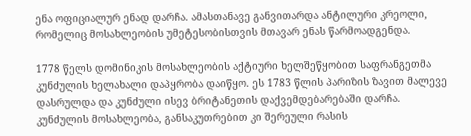ენა ოფიციალურ ენად დარჩა. ამასთანავე განვითარდა ანტილური კრეოლი, რომელიც მოსახლეობის უმეტესობისთვის მთავარ ენას წარმოადგენდა.

1778 წელს დომინიკის მოსახლეობის აქტიური ხელშეწყობით საფრანგეთმა კუნძულის ხელახალი დაპყრობა დაიწყო. ეს 1783 წლის პარიზის ზავით მალევე დასრულდა და კუნძული ისევ ბრიტანეთის დაქვემდებარებაში დარჩა. კუნძულის მოსახლეობა, განსაკუთრებით კი შერეული რასის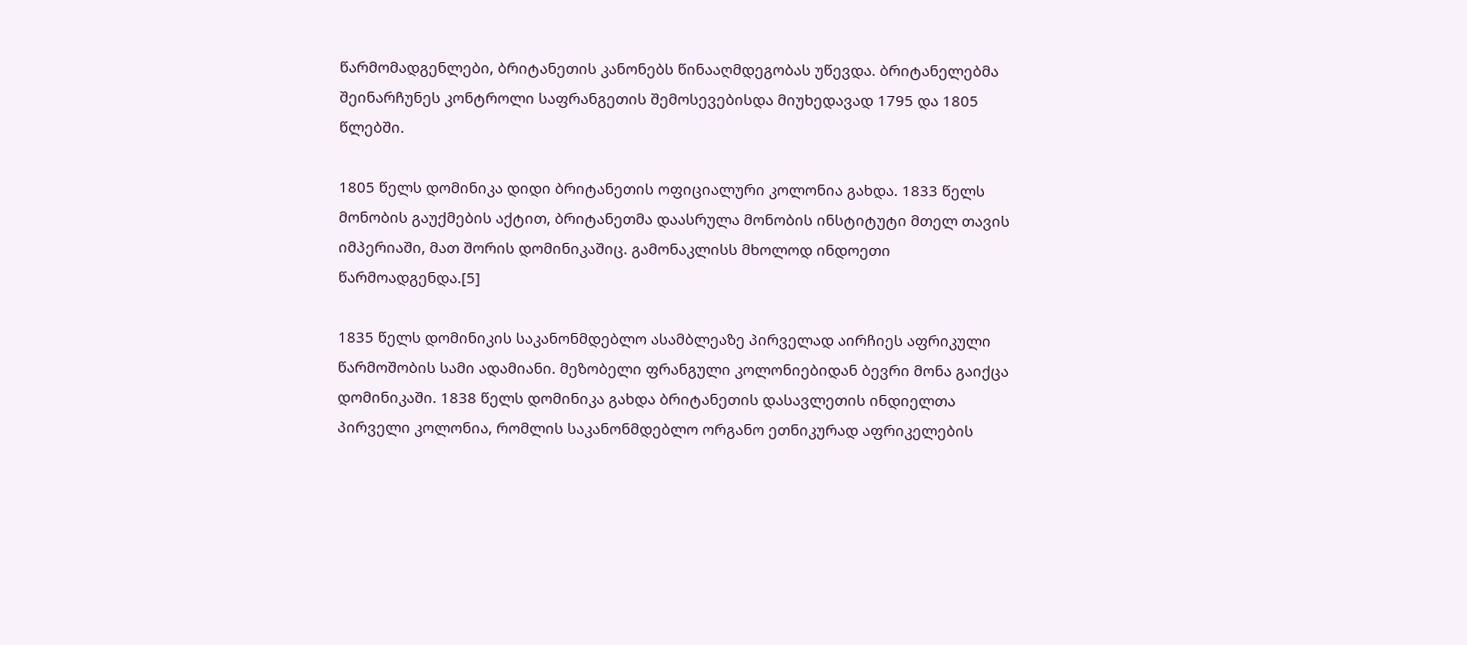წარმომადგენლები, ბრიტანეთის კანონებს წინააღმდეგობას უწევდა. ბრიტანელებმა შეინარჩუნეს კონტროლი საფრანგეთის შემოსევებისდა მიუხედავად 1795 და 1805 წლებში.

1805 წელს დომინიკა დიდი ბრიტანეთის ოფიციალური კოლონია გახდა. 1833 წელს მონობის გაუქმების აქტით, ბრიტანეთმა დაასრულა მონობის ინსტიტუტი მთელ თავის იმპერიაში, მათ შორის დომინიკაშიც. გამონაკლისს მხოლოდ ინდოეთი წარმოადგენდა.[5]

1835 წელს დომინიკის საკანონმდებლო ასამბლეაზე პირველად აირჩიეს აფრიკული წარმოშობის სამი ადამიანი. მეზობელი ფრანგული კოლონიებიდან ბევრი მონა გაიქცა დომინიკაში. 1838 წელს დომინიკა გახდა ბრიტანეთის დასავლეთის ინდიელთა პირველი კოლონია, რომლის საკანონმდებლო ორგანო ეთნიკურად აფრიკელების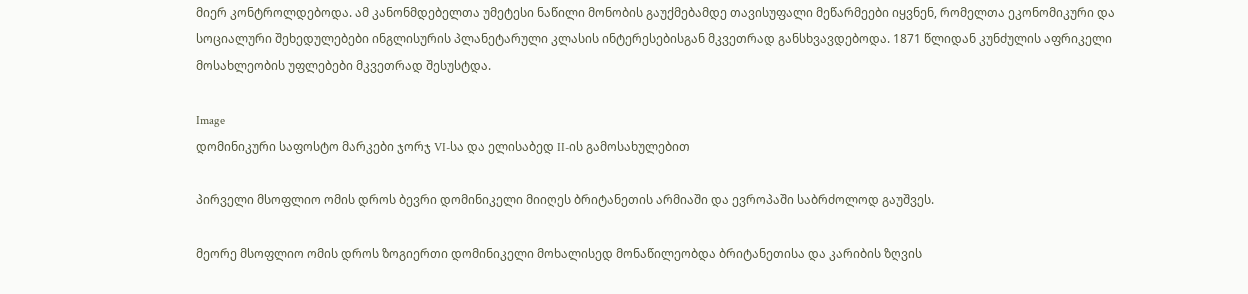მიერ კონტროლდებოდა. ამ კანონმდებელთა უმეტესი ნაწილი მონობის გაუქმებამდე თავისუფალი მეწარმეები იყვნენ, რომელთა ეკონომიკური და სოციალური შეხედულებები ინგლისურის პლანეტარული კლასის ინტერესებისგან მკვეთრად განსხვავდებოდა. 1871 წლიდან კუნძულის აფრიკელი მოსახლეობის უფლებები მკვეთრად შესუსტდა.

Image
დომინიკური საფოსტო მარკები ჯორჯ VI-სა და ელისაბედ II-ის გამოსახულებით

პირველი მსოფლიო ომის დროს ბევრი დომინიკელი მიიღეს ბრიტანეთის არმიაში და ევროპაში საბრძოლოდ გაუშვეს.

მეორე მსოფლიო ომის დროს ზოგიერთი დომინიკელი მოხალისედ მონაწილეობდა ბრიტანეთისა და კარიბის ზღვის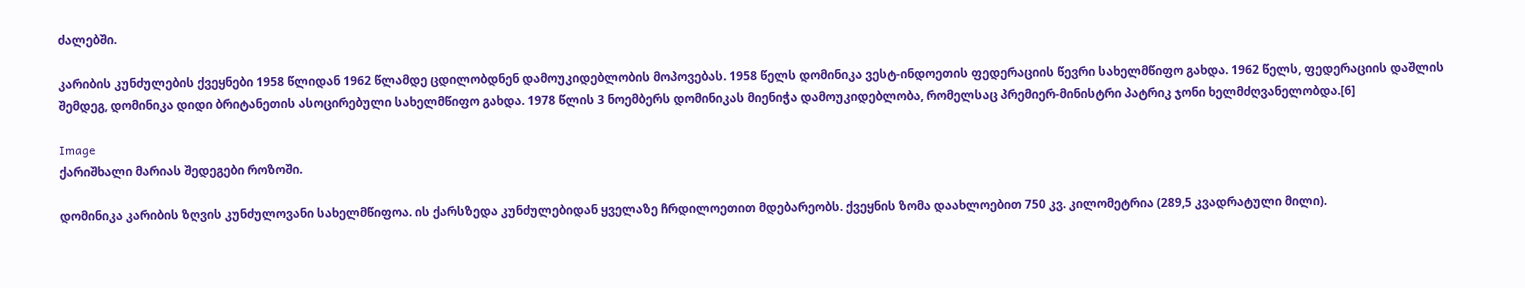ძალებში.

კარიბის კუნძულების ქვეყნები 1958 წლიდან 1962 წლამდე ცდილობდნენ დამოუკიდებლობის მოპოვებას. 1958 წელს დომინიკა ვესტ-ინდოეთის ფედერაციის წევრი სახელმწიფო გახდა. 1962 წელს, ფედერაციის დაშლის შემდეგ, დომინიკა დიდი ბრიტანეთის ასოცირებული სახელმწიფო გახდა. 1978 წლის 3 ნოემბერს დომინიკას მიენიჭა დამოუკიდებლობა, რომელსაც პრემიერ-მინისტრი პატრიკ ჯონი ხელმძღვანელობდა.[6]

Image
ქარიშხალი მარიას შედეგები როზოში.

დომინიკა კარიბის ზღვის კუნძულოვანი სახელმწიფოა. ის ქარსზედა კუნძულებიდან ყველაზე ჩრდილოეთით მდებარეობს. ქვეყნის ზომა დაახლოებით 750 კვ. კილომეტრია (289,5 კვადრატული მილი).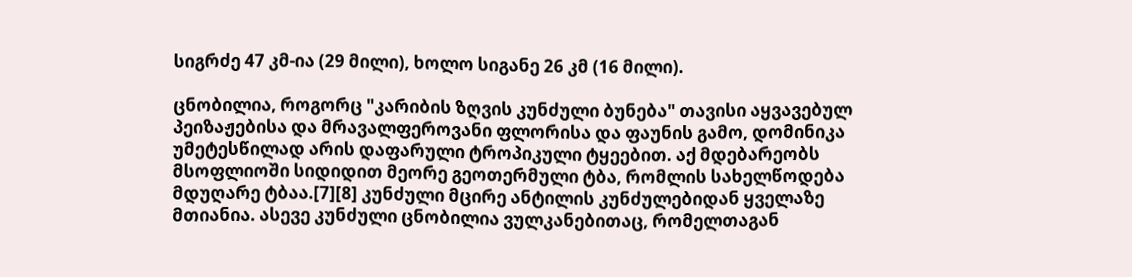სიგრძე 47 კმ-ია (29 მილი), ხოლო სიგანე 26 კმ (16 მილი).

ცნობილია, როგორც "კარიბის ზღვის კუნძული ბუნება" თავისი აყვავებულ პეიზაჟებისა და მრავალფეროვანი ფლორისა და ფაუნის გამო, დომინიკა უმეტესწილად არის დაფარული ტროპიკული ტყეებით. აქ მდებარეობს მსოფლიოში სიდიდით მეორე გეოთერმული ტბა, რომლის სახელწოდება მდუღარე ტბაა.[7][8] კუნძული მცირე ანტილის კუნძულებიდან ყველაზე მთიანია. ასევე კუნძული ცნობილია ვულკანებითაც, რომელთაგან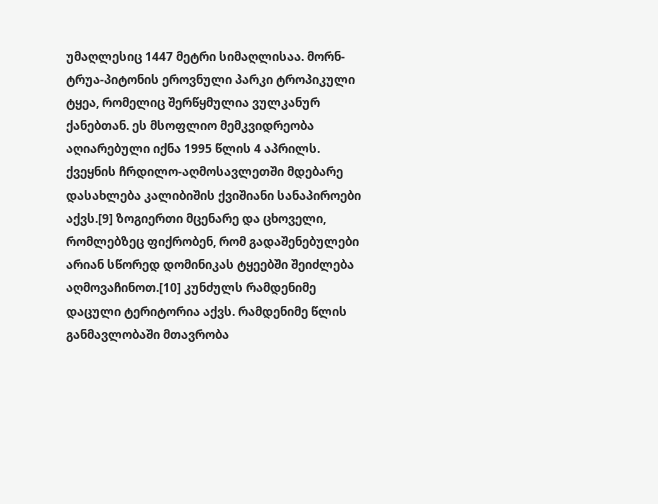უმაღლესიც 1447 მეტრი სიმაღლისაა. მორნ-ტრუა-პიტონის ეროვნული პარკი ტროპიკული ტყეა, რომელიც შერწყმულია ვულკანურ ქანებთან. ეს მსოფლიო მემკვიდრეობა აღიარებული იქნა 1995 წლის 4 აპრილს. ქვეყნის ჩრდილო-აღმოსავლეთში მდებარე დასახლება კალიბიშის ქვიშიანი სანაპიროები აქვს.[9] ზოგიერთი მცენარე და ცხოველი, რომლებზეც ფიქრობენ, რომ გადაშენებულები არიან სწორედ დომინიკას ტყეებში შეიძლება აღმოვაჩინოთ.[10] კუნძულს რამდენიმე დაცული ტერიტორია აქვს. რამდენიმე წლის განმავლობაში მთავრობა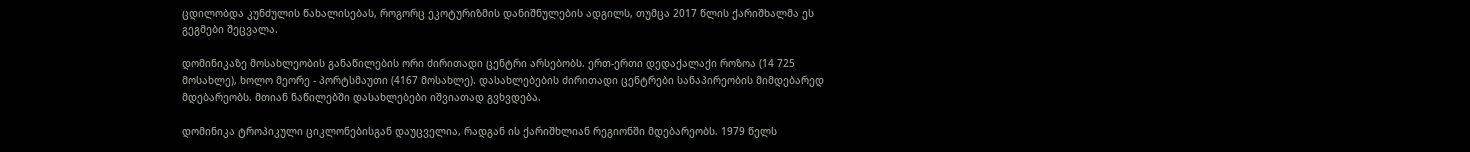ცდილობდა კუნძულის წახალისებას, როგორც ეკოტურიზმის დანიშნულების ადგილს, თუმცა 2017 წლის ქარიშხალმა ეს გეგმები შეცვალა.

დომინიკაზე მოსახლეობის განაწილების ორი ძირითადი ცენტრი არსებობს. ერთ-ერთი დედაქალაქი როზოა (14 725 მოსახლე), ხოლო მეორე - პორტსმაუთი (4167 მოსახლე). დასახლებების ძირითადი ცენტრები სანაპირეობის მიმდებარედ მდებარეობს. მთიან ნაწილებში დასახლებები იშვიათად გვხვდება.

დომინიკა ტროპიკული ციკლონებისგან დაუცველია, რადგან ის ქარიშხლიან რეგიონში მდებარეობს. 1979 წელს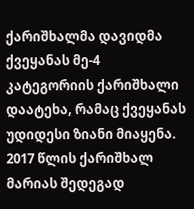ქარიშხალმა დავიდმა ქვეყანას მე-4 კატეგორიის ქარიშხალი დაატეხა, რამაც ქვეყანას უდიდესი ზიანი მიაყენა. 2017 წლის ქარიშხალ მარიას შედეგად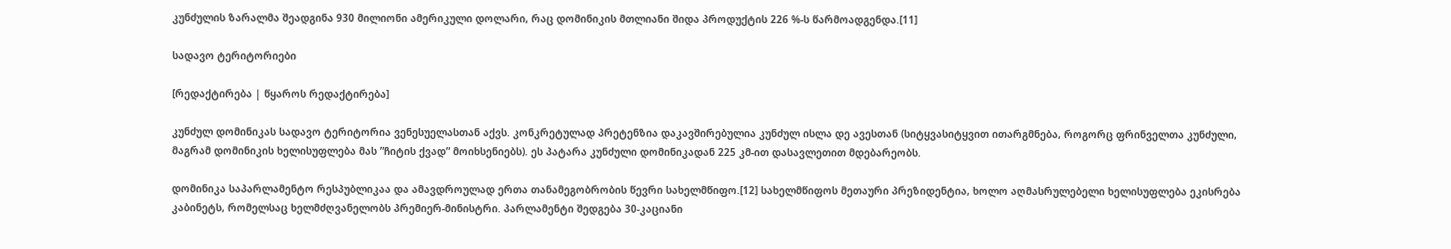კუნძულის ზარალმა შეადგინა 930 მილიონი ამერიკული დოლარი, რაც დომინიკის მთლიანი შიდა პროდუქტის 226 %-ს წარმოადგენდა.[11]

სადავო ტერიტორიები

[რედაქტირება | წყაროს რედაქტირება]

კუნძულ დომინიკას სადავო ტერიტორია ვენესუელასთან აქვს. კონკრეტულად პრეტენზია დაკავშირებულია კუნძულ ისლა დე ავესთან (სიტყვასიტყვით ითარგმნება, როგორც ფრინველთა კუნძული, მაგრამ დომინიკის ხელისუფლება მას ”ჩიტის ქვად” მოიხსენიებს). ეს პატარა კუნძული დომინიკადან 225 კმ-ით დასავლეთით მდებარეობს.

დომინიკა საპარლამენტო რესპუბლიკაა და ამავდროულად ერთა თანამეგობრობის წევრი სახელმწიფო.[12] სახელმწიფოს მეთაური პრეზიდენტია, ხოლო აღმასრულებელი ხელისუფლება ეკისრება კაბინეტს, რომელსაც ხელმძღვანელობს პრემიერ-მინისტრი. პარლამენტი შედგება 30-კაციანი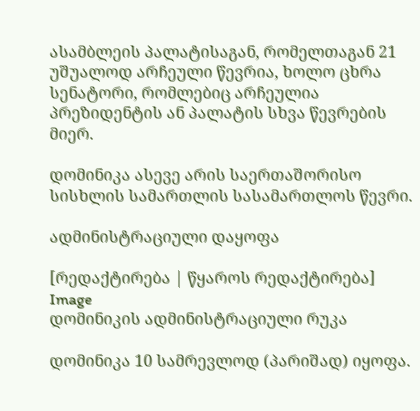ასამბლეის პალატისაგან, რომელთაგან 21 უშუალოდ არჩეული წევრია, ხოლო ცხრა სენატორი, რომლებიც არჩეულია პრეზიდენტის ან პალატის სხვა წევრების მიერ.

დომინიკა ასევე არის საერთაშორისო სისხლის სამართლის სასამართლოს წევრი.

ადმინისტრაციული დაყოფა

[რედაქტირება | წყაროს რედაქტირება]
Image
დომინიკის ადმინისტრაციული რუკა

დომინიკა 10 სამრევლოდ (პარიშად) იყოფა.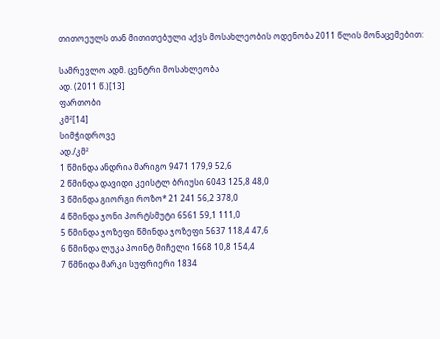თითოეულს თან მითითებული აქვს მოსახლეობის ოდენობა 2011 წლის მონაცემებით:

სამრევლო ადმ. ცენტრი მოსახლეობა
ად. (2011 წ.)[13]
ფართობი
კმ²[14]
სიმჭიდროვე
ად./კმ²
1 წმინდა ანდრია მარიგო 9471 179,9 52,6
2 წმინდა დავიდი კეისტლ ბრიუსი 6043 125,8 48,0
3 წმინდა გიორგი როზო* 21 241 56,2 378,0
4 წმინდა ჯონი პორტსმუტი 6561 59,1 111,0
5 წმინდა ჯოზეფი წმინდა ჯოზეფი 5637 118,4 47,6
6 წმინდა ლუკა პოინტ მიჩელი 1668 10,8 154,4
7 წმნიდა მარკი სუფრიერი 1834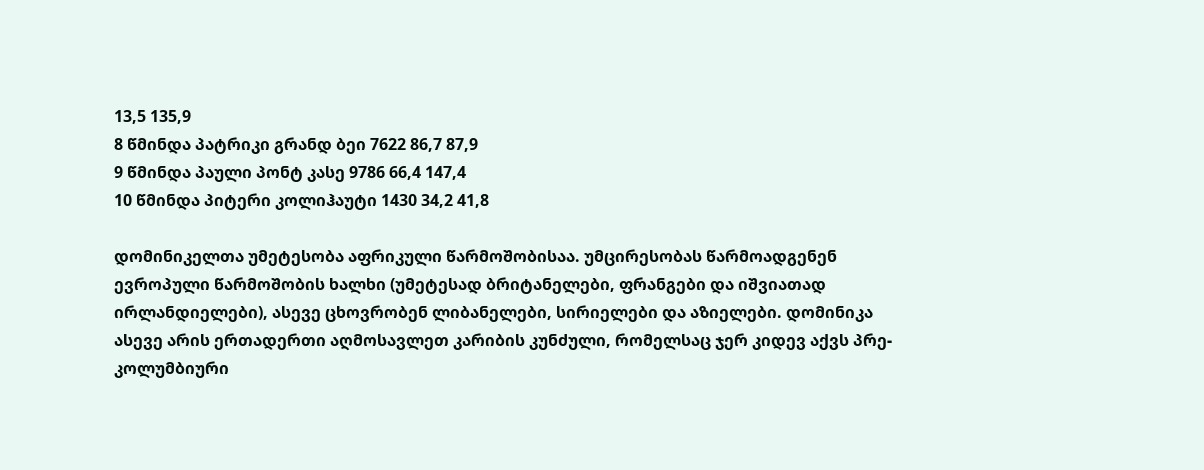13,5 135,9
8 წმინდა პატრიკი გრანდ ბეი 7622 86,7 87,9
9 წმინდა პაული პონტ კასე 9786 66,4 147,4
10 წმინდა პიტერი კოლიჰაუტი 1430 34,2 41,8

დომინიკელთა უმეტესობა აფრიკული წარმოშობისაა. უმცირესობას წარმოადგენენ ევროპული წარმოშობის ხალხი (უმეტესად ბრიტანელები, ფრანგები და იშვიათად ირლანდიელები), ასევე ცხოვრობენ ლიბანელები, სირიელები და აზიელები. დომინიკა ასევე არის ერთადერთი აღმოსავლეთ კარიბის კუნძული, რომელსაც ჯერ კიდევ აქვს პრე-კოლუმბიური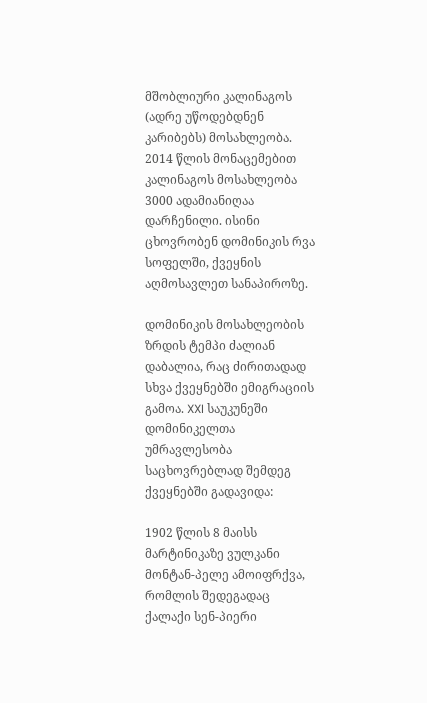მშობლიური კალინაგოს (ადრე უწოდებდნენ კარიბებს) მოსახლეობა. 2014 წლის მონაცემებით კალინაგოს მოსახლეობა 3000 ადამიანიღაა დარჩენილი. ისინი ცხოვრობენ დომინიკის რვა სოფელში, ქვეყნის აღმოსავლეთ სანაპიროზე.

დომინიკის მოსახლეობის ზრდის ტემპი ძალიან დაბალია, რაც ძირითადად სხვა ქვეყნებში ემიგრაციის გამოა. XXI საუკუნეში დომინიკელთა უმრავლესობა საცხოვრებლად შემდეგ ქვეყნებში გადავიდა:

1902 წლის 8 მაისს მარტინიკაზე ვულკანი მონტან-პელე ამოიფრქვა, რომლის შედეგადაც ქალაქი სენ-პიერი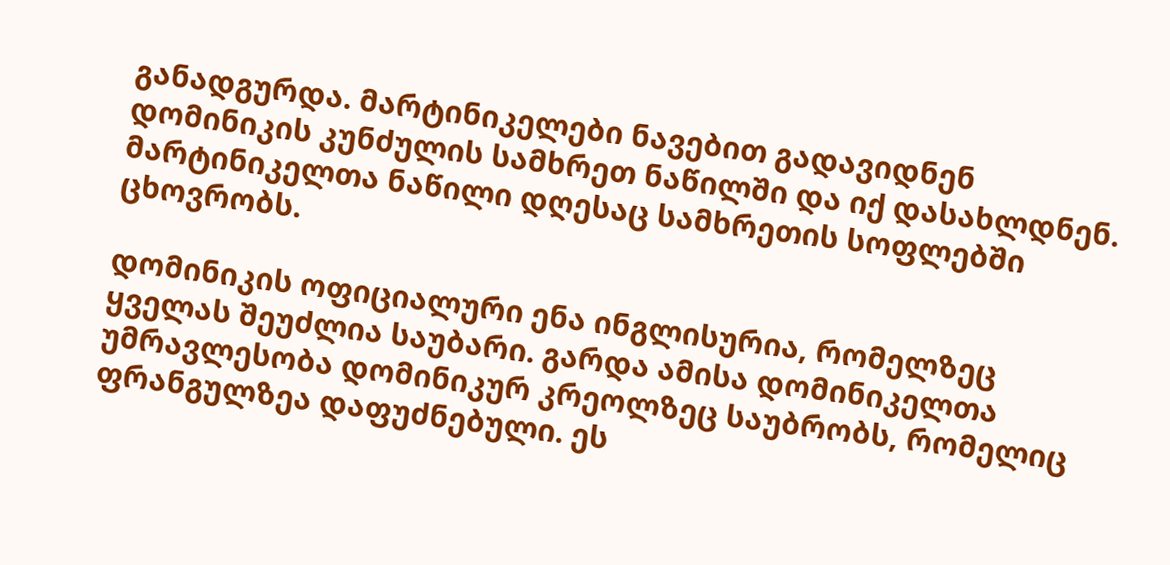განადგურდა. მარტინიკელები ნავებით გადავიდნენ დომინიკის კუნძულის სამხრეთ ნაწილში და იქ დასახლდნენ. მარტინიკელთა ნაწილი დღესაც სამხრეთის სოფლებში ცხოვრობს.

დომინიკის ოფიციალური ენა ინგლისურია, რომელზეც ყველას შეუძლია საუბარი. გარდა ამისა დომინიკელთა უმრავლესობა დომინიკურ კრეოლზეც საუბრობს, რომელიც ფრანგულზეა დაფუძნებული. ეს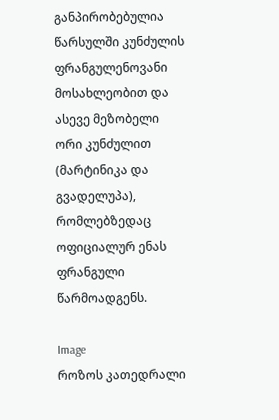განპირობებულია წარსულში კუნძულის ფრანგულენოვანი მოსახლეობით და ასევე მეზობელი ორი კუნძულით (მარტინიკა და გვადელუპა), რომლებზედაც ოფიციალურ ენას ფრანგული წარმოადგენს.

Image
როზოს კათედრალი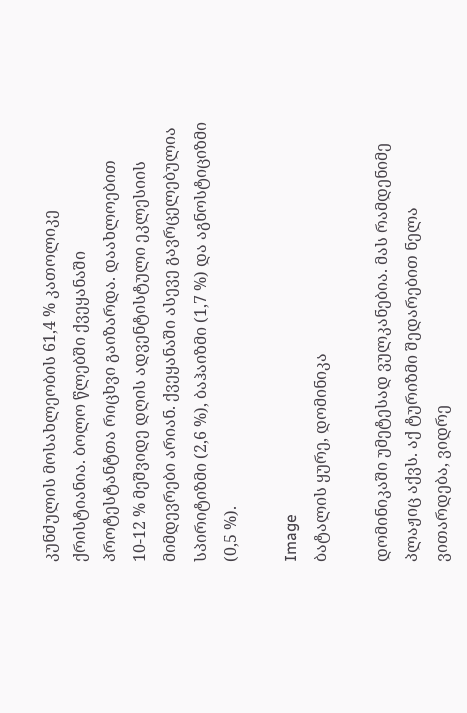კუნძულის მოსახლეობის 61,4 % კათოლიკე ქრისტიანია. ბოლო წლებში ქვეყანაში პროტესტანტთა რიცხვი გაიზარდა. დაახლოებით 10-12 % მეშვიდე დღის ადვენტისტული ეკლესიის მიმდევრები არიან. ქვეყანაში ასევე გავრცელებულია სპირიტიზმი (2,6 %), ბაჰაიზმი (1,7 %) და აგნოსტიციზმი (0,5 %).

Image
ბატალის ყურე, დომინიკა

დომინიკაში უმეტესად ვულკანებია. მას რამდენიმე პლაჟიც აქვს. აქ ტურიზმი შედარებით ნელა ვითარდება, ვიდრე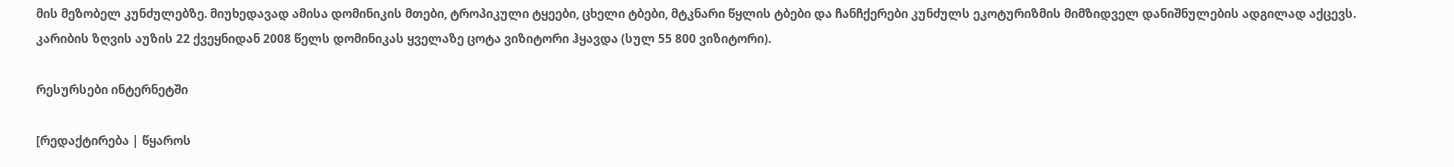მის მეზობელ კუნძულებზე. მიუხედავად ამისა დომინიკის მთები, ტროპიკული ტყეები, ცხელი ტბები, მტკნარი წყლის ტბები და ჩანჩქერები კუნძულს ეკოტურიზმის მიმზიდველ დანიშნულების ადგილად აქცევს. კარიბის ზღვის აუზის 22 ქვეყნიდან 2008 წელს დომინიკას ყველაზე ცოტა ვიზიტორი ჰყავდა (სულ 55 800 ვიზიტორი).

რესურსები ინტერნეტში

[რედაქტირება | წყაროს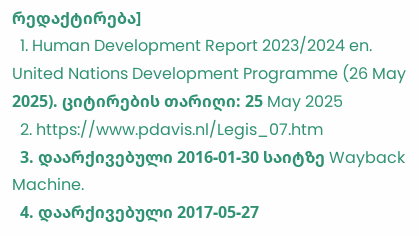რედაქტირება]
  1. Human Development Report 2023/2024 en. United Nations Development Programme (26 May 2025). ციტირების თარიღი: 25 May 2025
  2. https://www.pdavis.nl/Legis_07.htm
  3. დაარქივებული 2016-01-30 საიტზე Wayback Machine.
  4. დაარქივებული 2017-05-27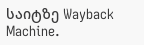საიტზე Wayback Machine.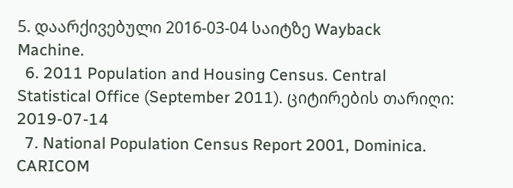5. დაარქივებული 2016-03-04 საიტზე Wayback Machine.
  6. 2011 Population and Housing Census. Central Statistical Office (September 2011). ციტირების თარიღი: 2019-07-14
  7. National Population Census Report 2001, Dominica. CARICOM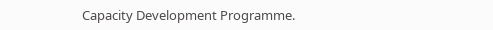Capacity Development Programme.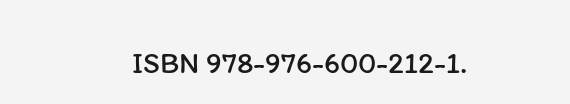ISBN 978-976-600-212-1.